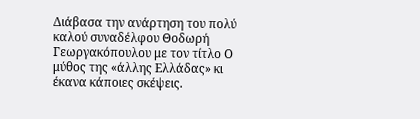Διάβασα την ανάρτηση του πολύ καλού συναδέλφου Θοδωρή Γεωργακόπουλου με τον τίτλο Ο μύθος της «άλλης Ελλάδας» κι έκανα κάποιες σκέψεις.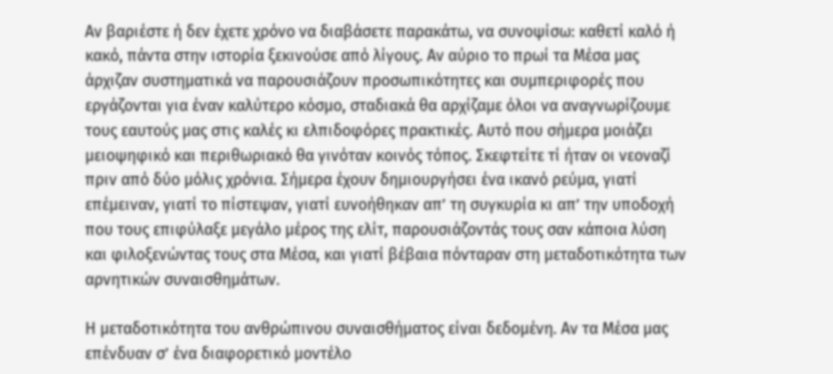Αν βαριέστε ή δεν έχετε χρόνο να διαβάσετε παρακάτω, να συνοψίσω: καθετί καλό ή κακό, πάντα στην ιστορία ξεκινούσε από λίγους. Αν αύριο το πρωί τα Μέσα μας άρχιζαν συστηματικά να παρουσιάζουν προσωπικότητες και συμπεριφορές που εργάζονται για έναν καλύτερο κόσμο, σταδιακά θα αρχίζαμε όλοι να αναγνωρίζουμε τους εαυτούς μας στις καλές κι ελπιδοφόρες πρακτικές. Αυτό που σήμερα μοιάζει μειοψηφικό και περιθωριακό θα γινόταν κοινός τόπος. Σκεφτείτε τί ήταν οι νεοναζί πριν από δύο μόλις χρόνια. Σήμερα έχουν δημιουργήσει ένα ικανό ρεύμα, γιατί επέμειναν, γιατί το πίστεψαν, γιατί ευνοήθηκαν απ’ τη συγκυρία κι απ’ την υποδοχή που τους επιφύλαξε μεγάλο μέρος της ελίτ, παρουσιάζοντάς τους σαν κάποια λύση και φιλοξενώντας τους στα Μέσα, και γιατί βέβαια πόνταραν στη μεταδοτικότητα των αρνητικών συναισθημάτων.

Η μεταδοτικότητα του ανθρώπινου συναισθήματος είναι δεδομένη. Αν τα Μέσα μας επένδυαν σ’ ένα διαφορετικό μοντέλο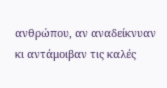ανθρώπου, αν αναδείκνυαν κι αντάμοιβαν τις καλές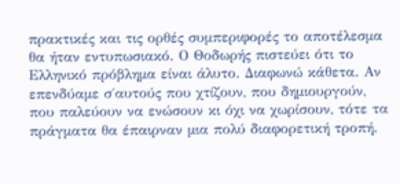πρακτικές και τις ορθές συμπεριφορές το αποτέλεσμα θα ήταν εντυπωσιακό. Ο Θοδωρής πιστεύει ότι το Ελληνικό πρόβλημα είναι άλυτο. Διαφωνώ κάθετα. Αν επενδύαμε σ΄αυτούς που χτίζουν, που δημιουργούν, που παλεύουν να ενώσουν κι όχι να χωρίσουν, τότε τα πράγματα θα έπαιρναν μια πολύ διαφορετική τροπή.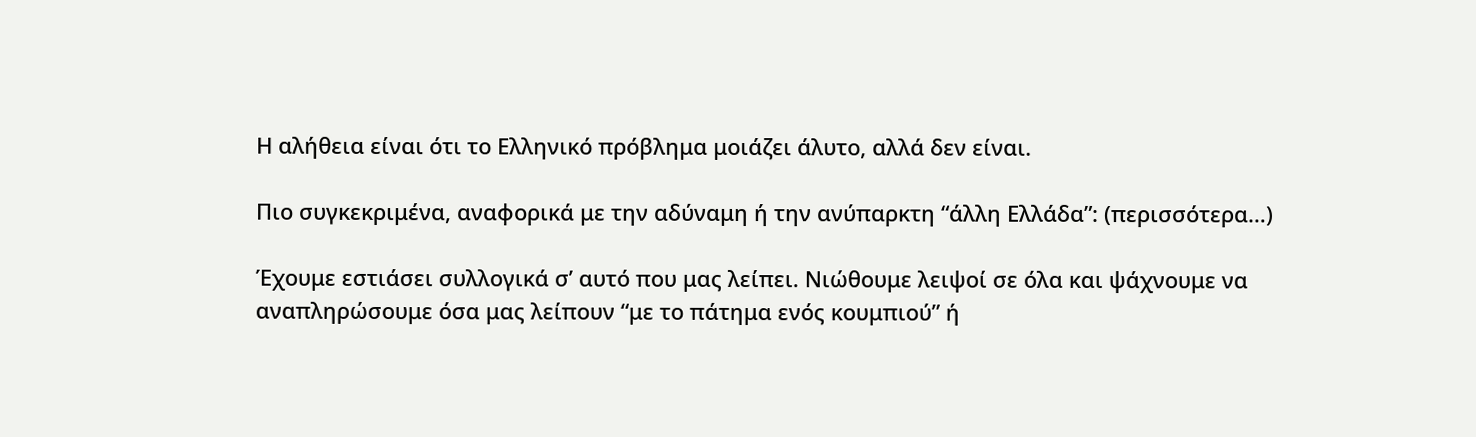Η αλήθεια είναι ότι το Ελληνικό πρόβλημα μοιάζει άλυτο, αλλά δεν είναι.

Πιο συγκεκριμένα, αναφορικά με την αδύναμη ή την ανύπαρκτη “άλλη Ελλάδα”: (περισσότερα…)

Έχουμε εστιάσει συλλογικά σ’ αυτό που μας λείπει. Νιώθουμε λειψοί σε όλα και ψάχνουμε να αναπληρώσουμε όσα μας λείπουν “με το πάτημα ενός κουμπιού” ή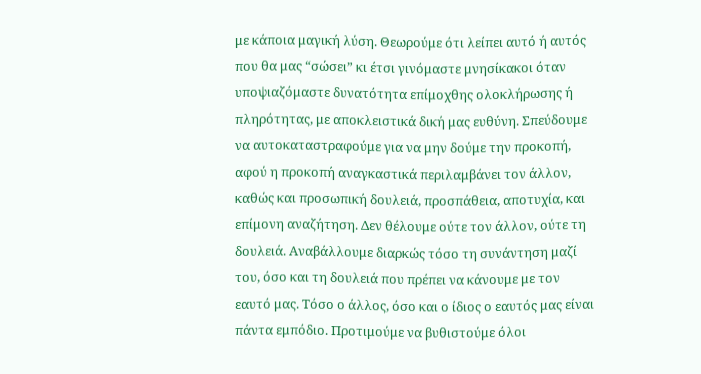με κάποια μαγική λύση. Θεωρούμε ότι λείπει αυτό ή αυτός που θα μας “σώσει” κι έτσι γινόμαστε μνησίκακοι όταν υποψιαζόμαστε δυνατότητα επίμοχθης ολοκλήρωσης ή πληρότητας, με αποκλειστικά δική μας ευθύνη. Σπεύδουμε να αυτοκαταστραφούμε για να μην δούμε την προκοπή, αφού η προκοπή αναγκαστικά περιλαμβάνει τον άλλον, καθώς και προσωπική δουλειά, προσπάθεια, αποτυχία, και επίμονη αναζήτηση. Δεν θέλουμε ούτε τον άλλον, ούτε τη δουλειά. Αναβάλλουμε διαρκώς τόσο τη συνάντηση μαζί του, όσο και τη δουλειά που πρέπει να κάνουμε με τον εαυτό μας. Τόσο ο άλλος, όσο και ο ίδιος ο εαυτός μας είναι πάντα εμπόδιο. Προτιμούμε να βυθιστούμε όλοι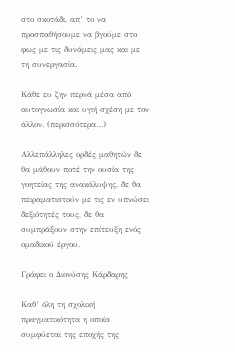στο σκοτάδι, απ’ το να προσπαθήσουμε να βγούμε στο φως με τις δυνάμεις μας και με τη συνεργασία.

Κάθε ευ ζην περνά μέσα από αυτογνωσία και υγιή σχέση με τον άλλον. (περισσότερα…)

Αλλεπάλληλες ορδές μαθητών δε θα μάθουν ποτέ την ουσία της γοητείας της ανακάλυψης, δε θα πειραματιστούν με τις εν υπνώσει δεξιότητές τους, δε θα συμπράξουν στην επίτευξη ενός ομαδικού έργου.

Γράφει ο Διονύσης Κάρδαρης

Καθ’ όλη τη σχολική πραγματικότητα η οποία συμφύεται της εποχής της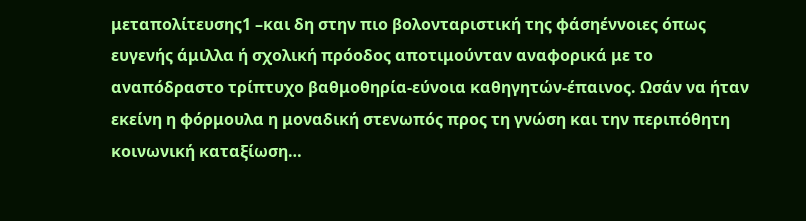μεταπολίτευσης1 –και δη στην πιο βολονταριστική της φάσηέννοιες όπως ευγενής άμιλλα ή σχολική πρόοδος αποτιμούνταν αναφορικά με το αναπόδραστο τρίπτυχο βαθμοθηρία-εύνοια καθηγητών-έπαινος. Ωσάν να ήταν εκείνη η φόρμουλα η μοναδική στενωπός προς τη γνώση και την περιπόθητη κοινωνική καταξίωση…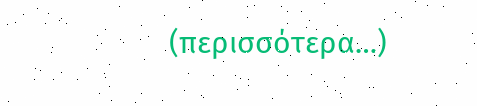(περισσότερα…)